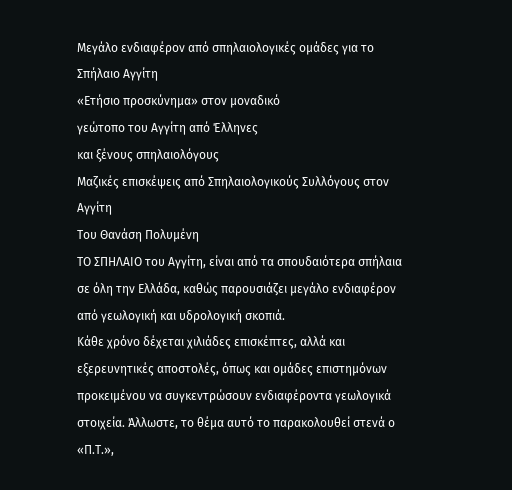Μεγάλο ενδιαφέρον από σπηλαιολογικές ομάδες για το Σπήλαιο Αγγίτη
«Ετήσιο προσκύνημα» στον μοναδικό
γεώτοπο του Αγγίτη από Έλληνες
και ξένους σπηλαιολόγους
Μαζικές επισκέψεις από Σπηλαιολογικούς Συλλόγους στον Αγγίτη
Του Θανάση Πολυμένη
ΤΟ ΣΠΗΛΑΙΟ του Αγγίτη, είναι από τα σπουδαιότερα σπήλαια σε όλη την Ελλάδα, καθώς παρουσιάζει μεγάλο ενδιαφέρον από γεωλογική και υδρολογική σκοπιά.
Κάθε χρόνο δέχεται χιλιάδες επισκέπτες, αλλά και εξερευνητικές αποστολές, όπως και ομάδες επιστημόνων προκειμένου να συγκεντρώσουν ενδιαφέροντα γεωλογικά στοιχεία. Άλλωστε, το θέμα αυτό το παρακολουθεί στενά ο «Π.Τ.»,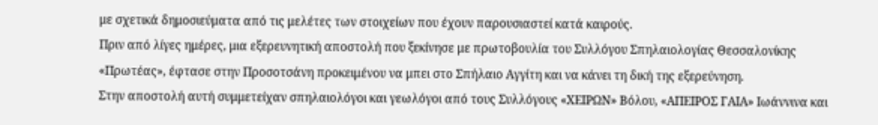με σχετικά δημοσιεύματα από τις μελέτες των στοιχείων που έχουν παρουσιαστεί κατά καιρούς.
Πριν από λίγες ημέρες, μια εξερευνητική αποστολή που ξεκίνησε με πρωτοβουλία του Συλλόγου Σπηλαιολογίας Θεσσαλονίκης «Πρωτέας», έφτασε στην Προσοτσάνη προκειμένου να μπει στο Σπήλαιο Αγγίτη και να κάνει τη δική της εξερεύνηση.
Στην αποστολή αυτή συμμετείχαν σπηλαιολόγοι και γεωλόγοι από τους Συλλόγους «ΧΕΙΡΩΝ» Βόλου, «ΑΠΕΙΡΟΣ ΓΑΙΑ» Ιωάννινα και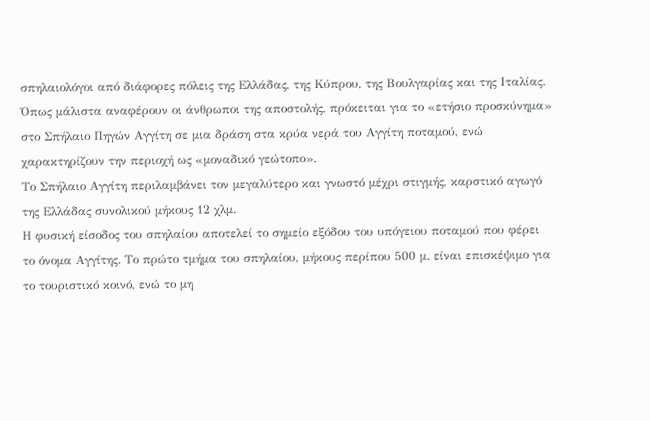σπηλαιολόγοι από διάφορες πόλεις της Ελλάδας, της Κύπρου, της Βουλγαρίας και της Ιταλίας.
Όπως μάλιστα αναφέρουν οι άνθρωποι της αποστολής, πρόκειται για το «ετήσιο προσκύνημα» στο Σπήλαιο Πηγών Αγγίτη σε μια δράση στα κρύα νερά του Αγγίτη ποταμού, ενώ χαρακτηρίζουν την περιοχή ως «μοναδικό γεώτοπο».
Το Σπήλαιο Αγγίτη περιλαμβάνει τον μεγαλύτερο και γνωστό μέχρι στιγμής, καρστικό αγωγό της Ελλάδας συνολικού μήκους 12 χλμ.
Η φυσική είσοδος του σπηλαίου αποτελεί το σημείο εξόδου του υπόγειου ποταμού που φέρει το όνομα Αγγίτης. Το πρώτο τμήμα του σπηλαίου, μήκους περίπου 500 μ. είναι επισκέψιμο για το τουριστικό κοινό, ενώ το μη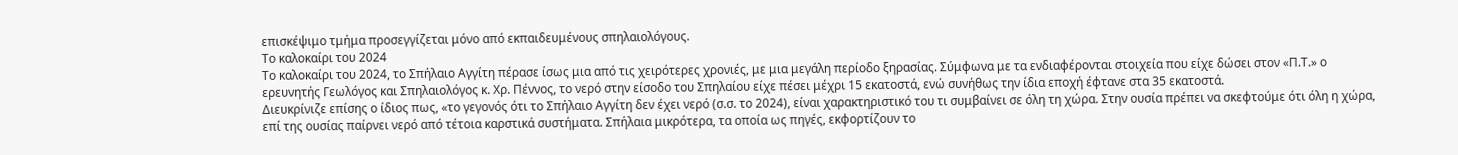επισκέψιμο τμήμα προσεγγίζεται μόνο από εκπαιδευμένους σπηλαιολόγους.
Το καλοκαίρι του 2024
Το καλοκαίρι του 2024, το Σπήλαιο Αγγίτη πέρασε ίσως μια από τις χειρότερες χρονιές, με μια μεγάλη περίοδο ξηρασίας. Σύμφωνα με τα ενδιαφέρονται στοιχεία που είχε δώσει στον «Π.Τ.» ο ερευνητής Γεωλόγος και Σπηλαιολόγος κ. Χρ. Πέννος, το νερό στην είσοδο του Σπηλαίου είχε πέσει μέχρι 15 εκατοστά, ενώ συνήθως την ίδια εποχή έφτανε στα 35 εκατοστά.
Διευκρίνιζε επίσης ο ίδιος πως, «το γεγονός ότι το Σπήλαιο Αγγίτη δεν έχει νερό (σ.σ. το 2024), είναι χαρακτηριστικό του τι συμβαίνει σε όλη τη χώρα. Στην ουσία πρέπει να σκεφτούμε ότι όλη η χώρα, επί της ουσίας παίρνει νερό από τέτοια καρστικά συστήματα. Σπήλαια μικρότερα, τα οποία ως πηγές, εκφορτίζουν το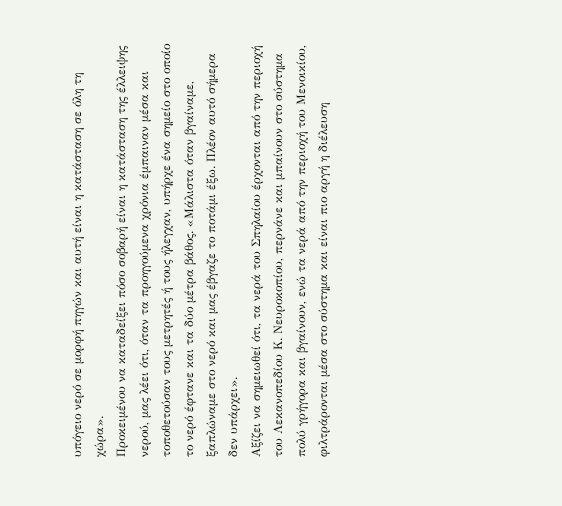υπόγειο νερό σε μορφή πηγών και αυτή είναι η κατάσταση σε όλη τη χώρα».
Προκειμένου να καταδείξει πόσο σοβαρή είναι η κατάσταση της έλλειψης νερού, μας λέει ότι, όταν τα προηγούμενα χρόνια έμπαιναν μέσα και τοποθετούσαν τους μετρητές ή τους ήλεγχαν, υπήρχε ένα σημείο στο οποίο το νερό έφτανε και τα δύο μέτρα βάθος. «Μάλιστα όταν βγαίναμε, ξαπλώναμε στο νερό και μας έβγαζε το ποτάμι έξω. Πλέον αυτό σήμερα δεν υπάρχει».
Αξίζει να σημειωθεί ότι, τα νερά του Σπηλαίου έρχονται από την περιοχή του Λεκανοπεδίου Κ. Νευροκοπίου, περνάνε και μπαίνουν στο σύστημα πολύ γρήγορα και βγαίνουν, ενώ τα νερά από την περιοχή του Μενοικίου, φιλτράρονται μέσα στο σύστημα και είναι πιο αργή η διέλευση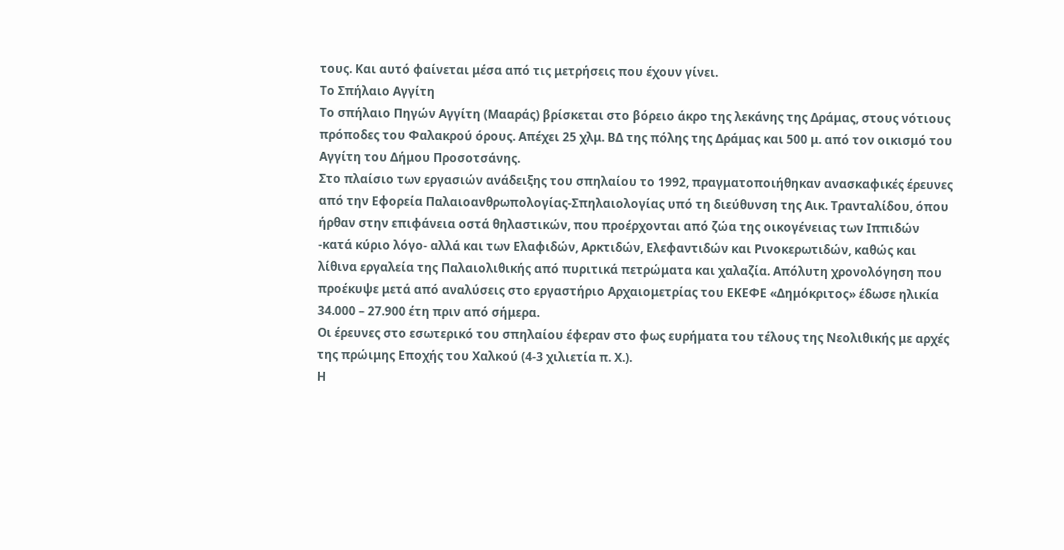τους. Και αυτό φαίνεται μέσα από τις μετρήσεις που έχουν γίνει.
Το Σπήλαιο Αγγίτη
Το σπήλαιο Πηγών Αγγίτη (Μααράς) βρίσκεται στο βόρειο άκρο της λεκάνης της Δράμας, στους νότιους πρόποδες του Φαλακρού όρους. Απέχει 25 χλμ. ΒΔ της πόλης της Δράμας και 500 μ. από τον οικισμό του Αγγίτη του Δήμου Προσοτσάνης.
Στo πλαίσιο των εργασιών ανάδειξης του σπηλαίου το 1992, πραγματοποιήθηκαν ανασκαφικές έρευνες από την Εφορεία Παλαιοανθρωπολογίας-Σπηλαιολογίας υπό τη διεύθυνση της Αικ. Τρανταλίδου, όπου ήρθαν στην επιφάνεια οστά θηλαστικών, που προέρχονται από ζώα της οικογένειας των Ιππιδών -κατά κύριο λόγο- αλλά και των Ελαφιδών, Αρκτιδών, Ελεφαντιδών και Ρινοκερωτιδών, καθώς και λίθινα εργαλεία της Παλαιολιθικής από πυριτικά πετρώματα και χαλαζία. Απόλυτη χρονολόγηση που προέκυψε μετά από αναλύσεις στο εργαστήριο Αρχαιομετρίας του ΕΚΕΦΕ «Δημόκριτος» έδωσε ηλικία 34.000 – 27.900 έτη πριν από σήμερα.
Οι έρευνες στο εσωτερικό του σπηλαίου έφεραν στο φως ευρήματα του τέλους της Νεολιθικής με αρχές της πρώιμης Εποχής του Χαλκού (4-3 χιλιετία π. Χ.).
Η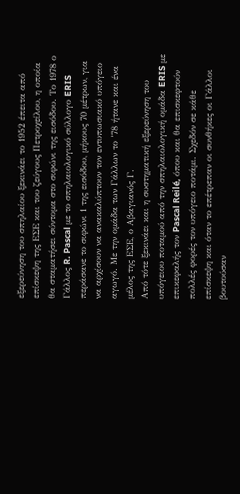εξερεύνηση του σπηλαίου ξεκινάει το 1952 έπειτα από επίσκεψη της ΕΣΕ και του ζεύγους Πετροχείλου, η οποία θα σταματήσει σύντομα στο σιφώνι της εισόδου. Το 1978 ο Γάλλος R. Pascal με το σπηλαιολογικό σύλλογο ERIS περάσανε το σιφώνι 1 της εισόδου, μήκους 70 μέτρων, για να αρχίσουν να ανακαλύπτουν τον εντυπωσιακό υπόγειο αγωγό. Με την ομάδα των Γάλλων το ’78 ήτανε και ένα μέλος της ΕΣΕ, ο Αβαγιανός Γ.
Από τότε ξεκινάει και η συστηματική εξερεύνηση του υπόγειου ποταμού από την σπηλαιολογική ομάδα ERIS με επικεφαλής τον Pascal Reilé, όπου και θα επισκεφτούν πολλές φορές τον υπόγειο ποτάμι. Σχεδόν σε κάθε επίσκεψη και όταν το επέτρεπαν οι συνθήκες οι Γάλλοι βουτούσαν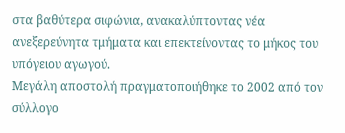στα βαθύτερα σιφώνια, ανακαλύπτοντας νέα ανεξερεύνητα τμήματα και επεκτείνοντας το μήκος του υπόγειου αγωγού.
Μεγάλη αποστολή πραγματοποιήθηκε το 2002 από τον σύλλογο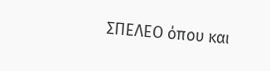ΣΠΕΛΕΟ όπου και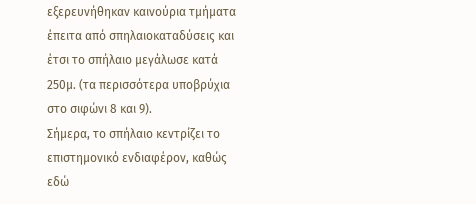εξερευνήθηκαν καινούρια τμήματα έπειτα από σπηλαιοκαταδύσεις και έτσι το σπήλαιο μεγάλωσε κατά 250μ. (τα περισσότερα υποβρύχια στο σιφώνι 8 και 9).
Σήμερα, το σπήλαιο κεντρίζει το επιστημονικό ενδιαφέρον, καθώς εδώ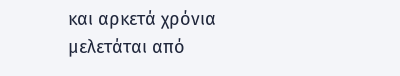και αρκετά χρόνια μελετάται από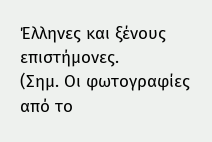Έλληνες και ξένους επιστήμονες.
(Σημ. Οι φωτογραφίες από το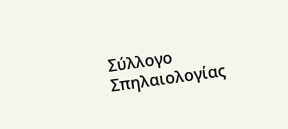Σύλλογο Σπηλαιολογίας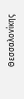Θεσσαλονίκης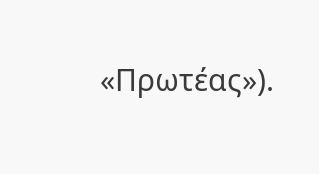«Πρωτέας»).